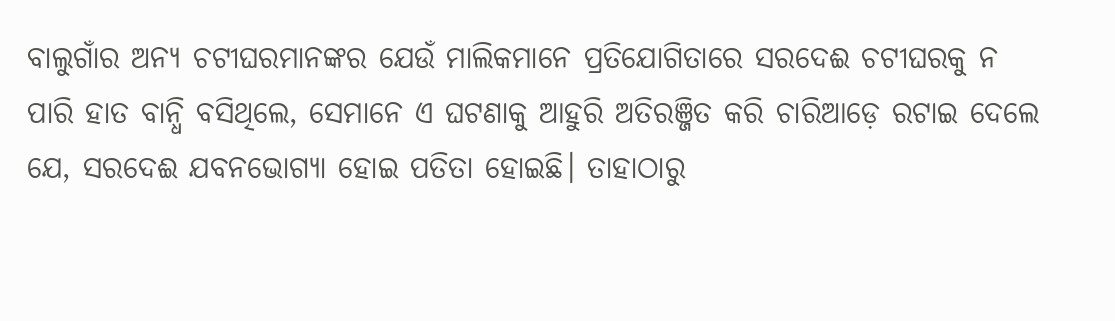ବାଲୁଗାଁର ଅନ୍ୟ ଚଟୀଘରମାନଙ୍କର ଯେଉଁ ମାଲିକମାନେ ପ୍ରତିଯୋଗିତାରେ ସରଦେଈ ଚଟୀଘରକୁ ନ ପାରି ହାତ ବାନ୍ଧି ବସିଥିଲେ, ସେମାନେ ଏ ଘଟଣାକୁ ଆହୁରି ଅତିରଞ୍ଜିତ କରି ଚାରିଆଡ଼େ ରଟାଇ ଦେଲେ ଯେ, ସରଦେଈ ଯବନଭୋଗ୍ୟା ହୋଇ ପତିତା ହୋଇଛି। ତାହାଠାରୁ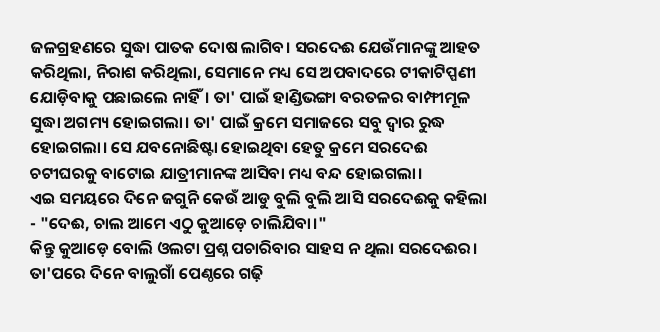ଜଳଗ୍ରହଣରେ ସୁଦ୍ଧା ପାତକ ଦୋଷ ଲାଗିବ। ସରଦେଈ ଯେଉଁମାନଙ୍କୁ ଆହତ କରିଥିଲା, ନିରାଶ କରିଥିଲା, ସେମାନେ ମଧ୍ୟ ସେ ଅପବାଦରେ ଟୀକାଟିପ୍ପଣୀ ଯୋଡ଼ିବାକୁ ପଛାଇଲେ ନାହିଁ। ତା' ପାଇଁ ହାଣ୍ଡିଭଙ୍ଗା ବରତଳର ବାମ୍ଫୀମୂଳ ସୁଦ୍ଧା ଅଗମ୍ୟ ହୋଇଗଲା। ତା' ପାଇଁ କ୍ରମେ ସମାଜରେ ସବୁ ଦ୍ୱାର ରୁଦ୍ଧ ହୋଇଗଲା। ସେ ଯବନୋଛିଷ୍ଟା ହୋଇଥିବା ହେତୁ କ୍ରମେ ସରଦେଈ ଚଟୀଘରକୁ ବାଟୋଇ ଯାତ୍ରୀମାନଙ୍କ ଆସିବା ମଧ୍ୟ ବନ୍ଦ ହୋଇଗଲା।
ଏଇ ସମୟରେ ଦିନେ ଜଗୁନି କେଉଁ ଆଡୁ ବୁଲି ବୁଲି ଆସି ସରଦେଈକୁ କହିଲା - "ଦେଈ, ଚାଲ ଆମେ ଏଠୁ କୁଆଡ଼େ ଚାଲିଯିବା।"
କିନ୍ତୁ କୁଆଡ଼େ ବୋଲି ଓଲଟା ପ୍ରଶ୍ନ ପଚାରିବାର ସାହସ ନ ଥିଲା ସରଦେଈର।
ତା'ପରେ ଦିନେ ବାଲୁଗାଁ ପେଣ୍ଠରେ ଗଢ଼ି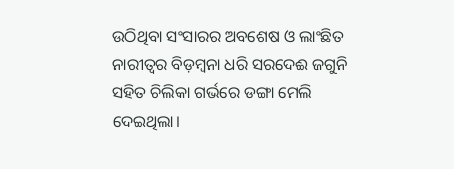ଉଠିଥିବା ସଂସାରର ଅବଶେଷ ଓ ଲାଂଛିତ ନାରୀତ୍ବର ବିଡ଼ମ୍ବନା ଧରି ସରଦେଈ ଜଗୁନି ସହିତ ଚିଲିକା ଗର୍ଭରେ ଡଙ୍ଗା ମେଲି ଦେଇଥିଲା।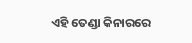ଏହି ତେଣ୍ଡା କିନାରରେ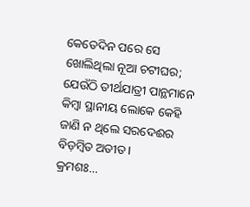କେତେଦିନ ପରେ ସେ ଖୋଲିଥିଲା ନୂଆ ଚଟୀଘର; ଯେଉଁଠି ତୀର୍ଥଯାତ୍ରୀ ପାନ୍ଥମାନେ କିମ୍ବା ସ୍ଥାନୀୟ ଲୋକେ କେହି ଜାଣି ନ ଥିଲେ ସରଦେଈର ବିଡ଼ମ୍ବିତ ଅତୀତ।
କ୍ରମଶଃ...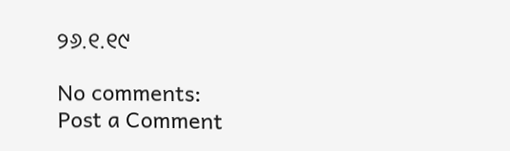୨୬.୧.୧୯

No comments:
Post a Comment